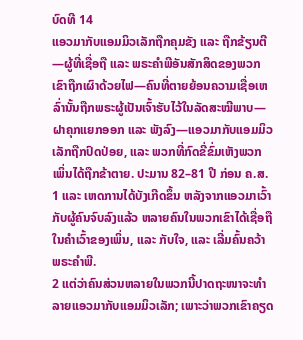ບົດທີ 14
ແອວມາກັບແອມມິວເລັກຖືກຄຸມຂັງ ແລະ ຖືກຂ້ຽນຕີ—ຜູ້ທີ່ເຊື່ອຖື ແລະ ພຣະຄຳພີອັນສັກສິດຂອງພວກເຂົາຖືກເຜົາດ້ວຍໄຟ—ຄົນທີ່ຕາຍຍ້ອນຄວາມເຊື່ອເຫລົ່ານັ້ນຖືກພຣະຜູ້ເປັນເຈົ້າຮັບໄວ້ໃນລັດສະໝີພາບ—ຝາຄຸກແຍກອອກ ແລະ ພັງລົງ—ແອວມາກັບແອມມິວເລັກຖືກປົດປ່ອຍ, ແລະ ພວກທີ່ກົດຂີ່ຂົ່ມເຫັງພວກເພິ່ນໄດ້ຖືກຂ້າຕາຍ. ປະມານ 82–81 ປີ ກ່ອນ ຄ.ສ.
1 ແລະ ເຫດການໄດ້ບັງເກີດຂຶ້ນ ຫລັງຈາກແອວມາເວົ້າກັບຜູ້ຄົນຈົບລົງແລ້ວ ຫລາຍຄົນໃນພວກເຂົາໄດ້ເຊື່ອຖືໃນຄຳເວົ້າຂອງເພິ່ນ, ແລະ ກັບໃຈ, ແລະ ເລີ່ມຄົ້ນຄວ້າ ພຣະຄຳພີ.
2 ແຕ່ວ່າຄົນສ່ວນຫລາຍໃນພວກນີ້ປາດຖະໜາຈະທຳລາຍແອວມາກັບແອມມິວເລັກ; ເພາະວ່າພວກເຂົາຄຽດ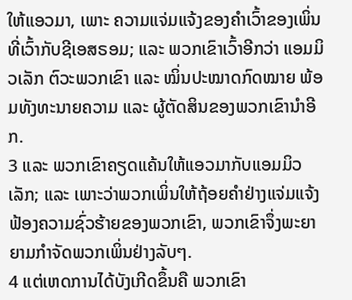ໃຫ້ແອວມາ, ເພາະ ຄວາມແຈ່ມແຈ້ງຂອງຄຳເວົ້າຂອງເພິ່ນທີ່ເວົ້າກັບຊີເອສຣອມ; ແລະ ພວກເຂົາເວົ້າອີກວ່າ ແອມມິວເລັກ ຕົວະພວກເຂົາ ແລະ ໝິ່ນປະໝາດກົດໝາຍ ພ້ອມທັງທະນາຍຄວາມ ແລະ ຜູ້ຕັດສິນຂອງພວກເຂົານຳອີກ.
3 ແລະ ພວກເຂົາຄຽດແຄ້ນໃຫ້ແອວມາກັບແອມມິວເລັກ; ແລະ ເພາະວ່າພວກເພິ່ນໃຫ້ຖ້ອຍຄຳຢ່າງແຈ່ມແຈ້ງ ຟ້ອງຄວາມຊົ່ວຮ້າຍຂອງພວກເຂົາ, ພວກເຂົາຈຶ່ງພະຍາຍາມກຳຈັດພວກເພິ່ນຢ່າງລັບໆ.
4 ແຕ່ເຫດການໄດ້ບັງເກີດຂຶ້ນຄື ພວກເຂົາ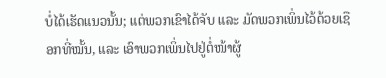ບໍ່ໄດ້ເຮັດແນວນັ້ນ; ແຕ່ພວກເຂົາໄດ້ຈັບ ແລະ ມັດພວກເພິ່ນໄວ້ດ້ວຍເຊືອກທີ່ໝັ້ນ, ແລະ ເອົາພວກເພິ່ນໄປຢູ່ຕໍ່ໜ້າຜູ້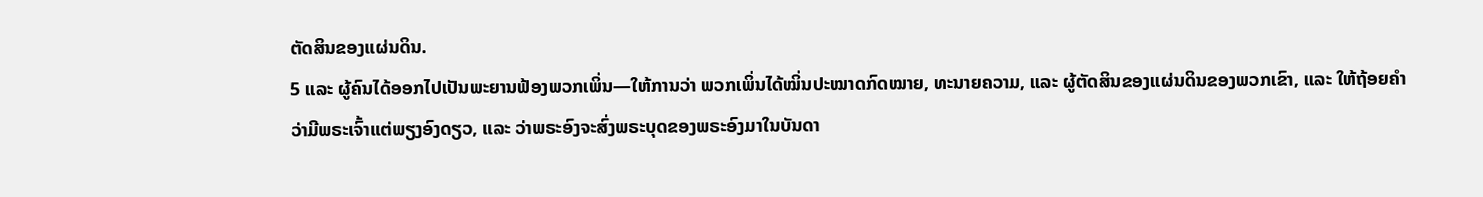ຕັດສິນຂອງແຜ່ນດິນ.
5 ແລະ ຜູ້ຄົນໄດ້ອອກໄປເປັນພະຍານຟ້ອງພວກເພິ່ນ—ໃຫ້ການວ່າ ພວກເພິ່ນໄດ້ໝິ່ນປະໝາດກົດໝາຍ, ທະນາຍຄວາມ, ແລະ ຜູ້ຕັດສິນຂອງແຜ່ນດິນຂອງພວກເຂົາ, ແລະ ໃຫ້ຖ້ອຍຄຳວ່າມີພຣະເຈົ້າແຕ່ພຽງອົງດຽວ, ແລະ ວ່າພຣະອົງຈະສົ່ງພຣະບຸດຂອງພຣະອົງມາໃນບັນດາ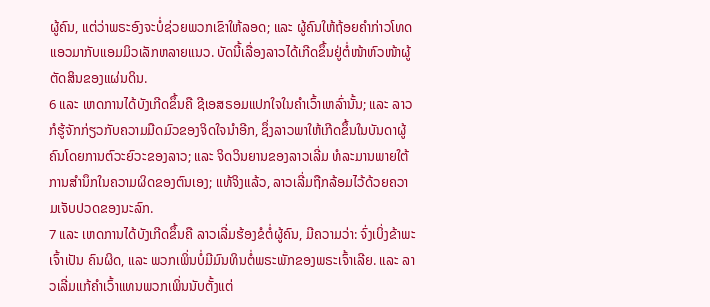ຜູ້ຄົນ, ແຕ່ວ່າພຣະອົງຈະບໍ່ຊ່ວຍພວກເຂົາໃຫ້ລອດ; ແລະ ຜູ້ຄົນໃຫ້ຖ້ອຍຄຳກ່າວໂທດແອວມາກັບແອມມິວເລັກຫລາຍແນວ. ບັດນີ້ເລື່ອງລາວໄດ້ເກີດຂຶ້ນຢູ່ຕໍ່ໜ້າຫົວໜ້າຜູ້ຕັດສິນຂອງແຜ່ນດິນ.
6 ແລະ ເຫດການໄດ້ບັງເກີດຂຶ້ນຄື ຊີເອສຣອມແປກໃຈໃນຄຳເວົ້າເຫລົ່ານັ້ນ; ແລະ ລາວກໍຮູ້ຈັກກ່ຽວກັບຄວາມມືດມົວຂອງຈິດໃຈນຳອີກ, ຊຶ່ງລາວພາໃຫ້ເກີດຂຶ້ນໃນບັນດາຜູ້ຄົນໂດຍການຕົວະຍົວະຂອງລາວ; ແລະ ຈິດວິນຍານຂອງລາວເລີ່ມ ທໍລະມານພາຍໃຕ້ ການສຳນຶກໃນຄວາມຜິດຂອງຕົນເອງ; ແທ້ຈິງແລ້ວ, ລາວເລີ່ມຖືກລ້ອມໄວ້ດ້ວຍຄວາມເຈັບປວດຂອງນະລົກ.
7 ແລະ ເຫດການໄດ້ບັງເກີດຂຶ້ນຄື ລາວເລີ່ມຮ້ອງຂໍຕໍ່ຜູ້ຄົນ, ມີຄວາມວ່າ: ຈົ່ງເບິ່ງຂ້າພະເຈົ້າເປັນ ຄົນຜິດ, ແລະ ພວກເພິ່ນບໍ່ມີມົນທິນຕໍ່ພຣະພັກຂອງພຣະເຈົ້າເລີຍ. ແລະ ລາວເລີ່ມແກ້ຄຳເວົ້າແທນພວກເພິ່ນນັບຕັ້ງແຕ່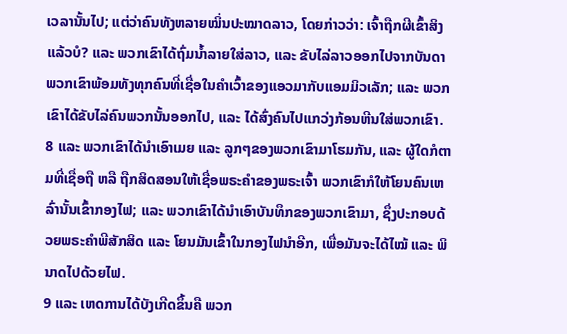ເວລານັ້ນໄປ; ແຕ່ວ່າຄົນທັງຫລາຍໝິ່ນປະໝາດລາວ, ໂດຍກ່າວວ່າ: ເຈົ້າຖືກຜີເຂົ້າສິງແລ້ວບໍ? ແລະ ພວກເຂົາໄດ້ຖົ່ມນ້ຳລາຍໃສ່ລາວ, ແລະ ຂັບໄລ່ລາວອອກໄປຈາກບັນດາພວກເຂົາພ້ອມທັງທຸກຄົນທີ່ເຊື່ອໃນຄຳເວົ້າຂອງແອວມາກັບແອມມິວເລັກ; ແລະ ພວກເຂົາໄດ້ຂັບໄລ່ຄົນພວກນັ້ນອອກໄປ, ແລະ ໄດ້ສົ່ງຄົນໄປແກວ່ງກ້ອນຫີນໃສ່ພວກເຂົາ.
8 ແລະ ພວກເຂົາໄດ້ນຳເອົາເມຍ ແລະ ລູກໆຂອງພວກເຂົາມາໂຮມກັນ, ແລະ ຜູ້ໃດກໍຕາມທີ່ເຊື່ອຖື ຫລື ຖືກສິດສອນໃຫ້ເຊື່ອພຣະຄຳຂອງພຣະເຈົ້າ ພວກເຂົາກໍໃຫ້ໂຍນຄົນເຫລົ່ານັ້ນເຂົ້າກອງໄຟ; ແລະ ພວກເຂົາໄດ້ນຳເອົາບັນທຶກຂອງພວກເຂົາມາ, ຊຶ່ງປະກອບດ້ວຍພຣະຄຳພີສັກສິດ ແລະ ໂຍນມັນເຂົ້າໃນກອງໄຟນຳອີກ, ເພື່ອມັນຈະໄດ້ໄໝ້ ແລະ ພິນາດໄປດ້ວຍໄຟ.
9 ແລະ ເຫດການໄດ້ບັງເກີດຂຶ້ນຄື ພວກ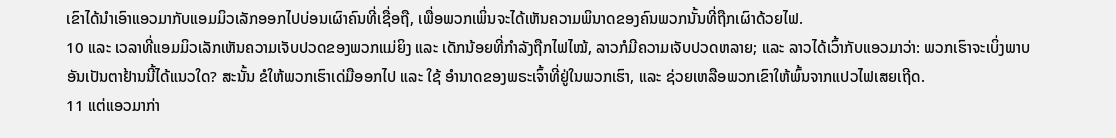ເຂົາໄດ້ນຳເອົາແອວມາກັບແອມມິວເລັກອອກໄປບ່ອນເຜົາຄົນທີ່ເຊື່ອຖື, ເພື່ອພວກເພິ່ນຈະໄດ້ເຫັນຄວາມພິນາດຂອງຄົນພວກນັ້ນທີ່ຖືກເຜົາດ້ວຍໄຟ.
10 ແລະ ເວລາທີ່ແອມມິວເລັກເຫັນຄວາມເຈັບປວດຂອງພວກແມ່ຍິງ ແລະ ເດັກນ້ອຍທີ່ກຳລັງຖືກໄຟໄໝ້, ລາວກໍມີຄວາມເຈັບປວດຫລາຍ; ແລະ ລາວໄດ້ເວົ້າກັບແອວມາວ່າ: ພວກເຮົາຈະເບິ່ງພາບອັນເປັນຕາຢ້ານນີ້ໄດ້ແນວໃດ? ສະນັ້ນ ຂໍໃຫ້ພວກເຮົາເດ່ມືອອກໄປ ແລະ ໃຊ້ ອຳນາດຂອງພຣະເຈົ້າທີ່ຢູ່ໃນພວກເຮົາ, ແລະ ຊ່ວຍເຫລືອພວກເຂົາໃຫ້ພົ້ນຈາກແປວໄຟເສຍເຖີດ.
11 ແຕ່ແອວມາກ່າ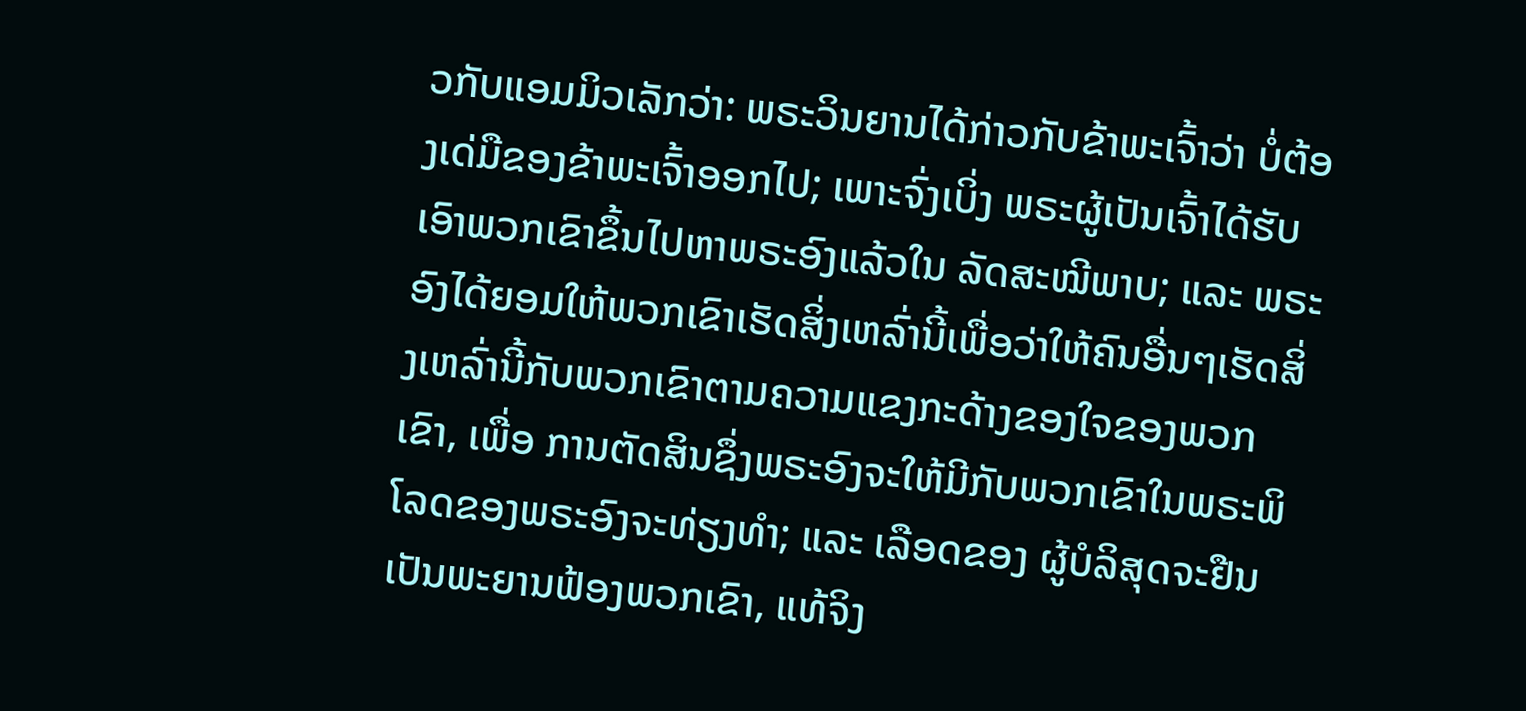ວກັບແອມມິວເລັກວ່າ: ພຣະວິນຍານໄດ້ກ່າວກັບຂ້າພະເຈົ້າວ່າ ບໍ່ຕ້ອງເດ່ມືຂອງຂ້າພະເຈົ້າອອກໄປ; ເພາະຈົ່ງເບິ່ງ ພຣະຜູ້ເປັນເຈົ້າໄດ້ຮັບເອົາພວກເຂົາຂຶ້ນໄປຫາພຣະອົງແລ້ວໃນ ລັດສະໝີພາບ; ແລະ ພຣະອົງໄດ້ຍອມໃຫ້ພວກເຂົາເຮັດສິ່ງເຫລົ່ານີ້ເພື່ອວ່າໃຫ້ຄົນອື່ນໆເຮັດສິ່ງເຫລົ່ານີ້ກັບພວກເຂົາຕາມຄວາມແຂງກະດ້າງຂອງໃຈຂອງພວກເຂົາ, ເພື່ອ ການຕັດສິນຊຶ່ງພຣະອົງຈະໃຫ້ມີກັບພວກເຂົາໃນພຣະພິໂລດຂອງພຣະອົງຈະທ່ຽງທຳ; ແລະ ເລືອດຂອງ ຜູ້ບໍລິສຸດຈະຢືນເປັນພະຍານຟ້ອງພວກເຂົາ, ແທ້ຈິງ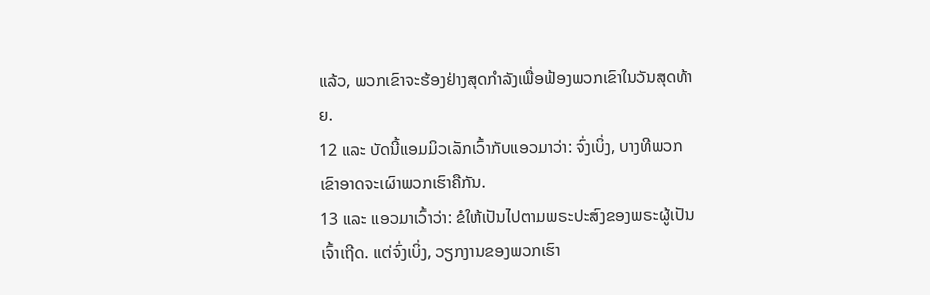ແລ້ວ, ພວກເຂົາຈະຮ້ອງຢ່າງສຸດກຳລັງເພື່ອຟ້ອງພວກເຂົາໃນວັນສຸດທ້າຍ.
12 ແລະ ບັດນີ້ແອມມິວເລັກເວົ້າກັບແອວມາວ່າ: ຈົ່ງເບິ່ງ, ບາງທີພວກເຂົາອາດຈະເຜົາພວກເຮົາຄືກັນ.
13 ແລະ ແອວມາເວົ້າວ່າ: ຂໍໃຫ້ເປັນໄປຕາມພຣະປະສົງຂອງພຣະຜູ້ເປັນເຈົ້າເຖີດ. ແຕ່ຈົ່ງເບິ່ງ, ວຽກງານຂອງພວກເຮົາ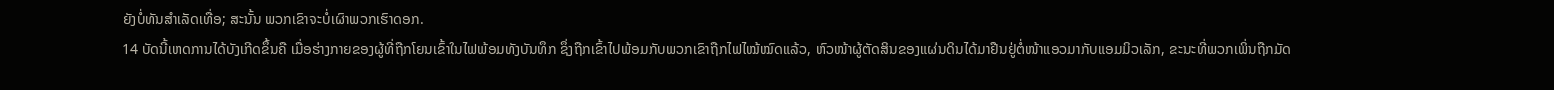ຍັງບໍ່ທັນສຳເລັດເທື່ອ; ສະນັ້ນ ພວກເຂົາຈະບໍ່ເຜົາພວກເຮົາດອກ.
14 ບັດນີ້ເຫດການໄດ້ບັງເກີດຂຶ້ນຄື ເມື່ອຮ່າງກາຍຂອງຜູ້ທີ່ຖືກໂຍນເຂົ້າໃນໄຟພ້ອມທັງບັນທຶກ ຊຶ່ງຖືກເຂົ້າໄປພ້ອມກັບພວກເຂົາຖືກໄຟໄໝ້ໝົດແລ້ວ, ຫົວໜ້າຜູ້ຕັດສິນຂອງແຜ່ນດິນໄດ້ມາຢືນຢູ່ຕໍ່ໜ້າແອວມາກັບແອມມິວເລັກ, ຂະນະທີ່ພວກເພິ່ນຖືກມັດ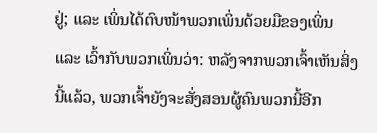ຢູ່; ແລະ ເພິ່ນໄດ້ຕົບໜ້າພວກເພິ່ນດ້ວຍມືຂອງເພິ່ນ ແລະ ເວົ້າກັບພວກເພິ່ນວ່າ: ຫລັງຈາກພວກເຈົ້າເຫັນສິ່ງນີ້ແລ້ວ, ພວກເຈົ້າຍັງຈະສັ່ງສອນຜູ້ຄົນພວກນີ້ອີກ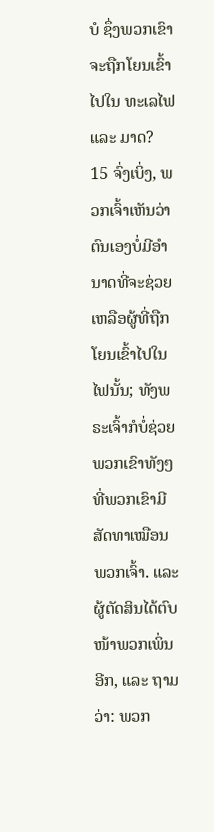ບໍ ຊຶ່ງພວກເຂົາຈະຖືກໂຍນເຂົ້າໄປໃນ ທະເລໄຟ ແລະ ມາດ?
15 ຈົ່ງເບິ່ງ, ພວກເຈົ້າເຫັນວ່າຕົນເອງບໍ່ມີອຳນາດທີ່ຈະຊ່ວຍເຫລືອຜູ້ທີ່ຖືກໂຍນເຂົ້າໄປໃນໄຟນັ້ນ; ທັງພຣະເຈົ້າກໍບໍ່ຊ່ວຍພວກເຂົາທັງໆທີ່ພວກເຂົາມີສັດທາເໝືອນພວກເຈົ້າ. ແລະ ຜູ້ຕັດສິນໄດ້ຕົບໜ້າພວກເພິ່ນອີກ, ແລະ ຖາມວ່າ: ພວກ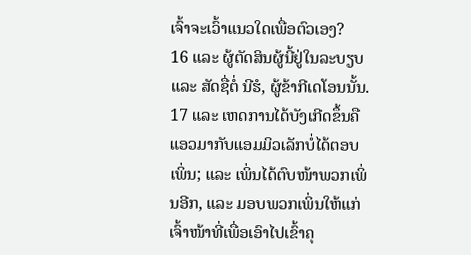ເຈົ້າຈະເວົ້າແນວໃດເພື່ອຕົວເອງ?
16 ແລະ ຜູ້ຕັດສິນຜູ້ນີ້ຢູ່ໃນລະບຽບ ແລະ ສັດຊື່ຕໍ່ ນີຮໍ, ຜູ້ຂ້າກີເດໂອນນັ້ນ.
17 ແລະ ເຫດການໄດ້ບັງເກີດຂຶ້ນຄື ແອວມາກັບແອມມິວເລັກບໍ່ໄດ້ຕອບເພິ່ນ; ແລະ ເພິ່ນໄດ້ຕົບໜ້າພວກເພິ່ນອີກ, ແລະ ມອບພວກເພິ່ນໃຫ້ແກ່ເຈົ້າໜ້າທີ່ເພື່ອເອົາໄປເຂົ້າຄຸ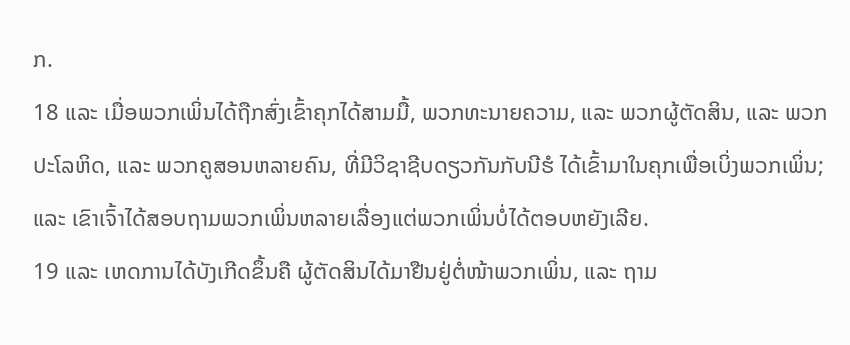ກ.
18 ແລະ ເມື່ອພວກເພິ່ນໄດ້ຖືກສົ່ງເຂົ້າຄຸກໄດ້ສາມມື້, ພວກທະນາຍຄວາມ, ແລະ ພວກຜູ້ຕັດສິນ, ແລະ ພວກປະໂລຫິດ, ແລະ ພວກຄູສອນຫລາຍຄົນ, ທີ່ມີວິຊາຊີບດຽວກັນກັບນີຮໍ ໄດ້ເຂົ້າມາໃນຄຸກເພື່ອເບິ່ງພວກເພິ່ນ; ແລະ ເຂົາເຈົ້າໄດ້ສອບຖາມພວກເພິ່ນຫລາຍເລື່ອງແຕ່ພວກເພິ່ນບໍ່ໄດ້ຕອບຫຍັງເລີຍ.
19 ແລະ ເຫດການໄດ້ບັງເກີດຂຶ້ນຄື ຜູ້ຕັດສິນໄດ້ມາຢືນຢູ່ຕໍ່ໜ້າພວກເພິ່ນ, ແລະ ຖາມ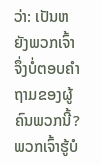ວ່າ: ເປັນຫຍັງພວກເຈົ້າຈຶ່ງບໍ່ຕອບຄຳຖາມຂອງຜູ້ຄົນພວກນີ້? ພວກເຈົ້າຮູ້ບໍ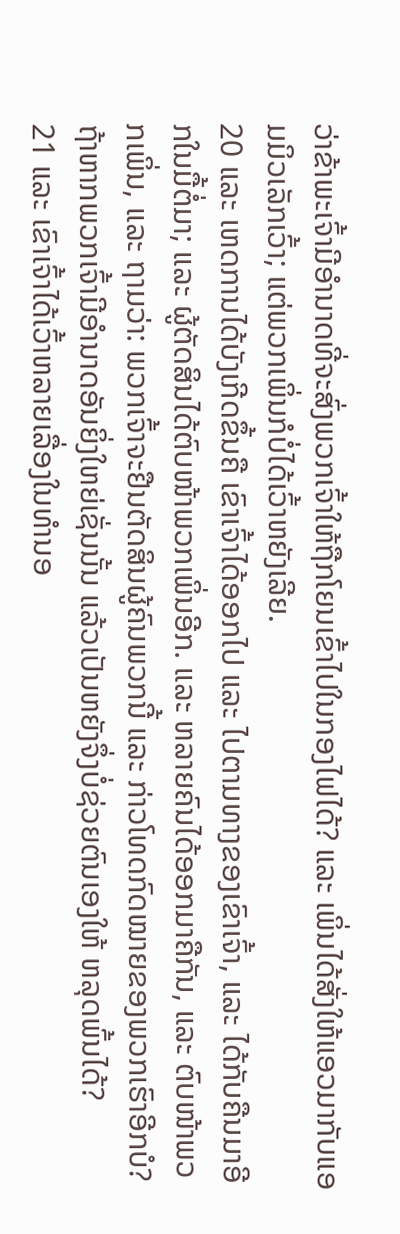ວ່າຂ້າພະເຈົ້າມີອຳນາດທີ່ຈະສົ່ງພວກເຈົ້າໃຫ້ຖືກໂຍນເຂົ້າໄປໃນກອງໄຟໄດ້? ແລະ ເພິ່ນໄດ້ສັ່ງໃຫ້ແອວມາກັບແອມມິວເລັກເວົ້າ; ແຕ່ພວກເພິ່ນກໍບໍ່ໄດ້ເວົ້າຫຍັງເລີຍ.
20 ແລະ ເຫດການໄດ້ບັງເກີດຂຶ້ນຄື ເຂົາເຈົ້າໄດ້ອອກໄປ ແລະ ໄປຕາມທາງຂອງເຂົາເຈົ້າ, ແລະ ໄດ້ກັບຄືນມາອີກໃນມື້ຕໍ່ມາ; ແລະ ຜູ້ຕັດສິນໄດ້ຕົບໜ້າພວກເພິ່ນອີກ. ແລະ ຫລາຍຄົນໄດ້ອອກມາຄືກັນ, ແລະ ຕົບໜ້າພວກເພິ່ນ, ແລະ ຖາມວ່າ: ພວກເຈົ້າຈະຢືນຕັດສິນຜູ້ຄົນພວກນີ້ ແລະ ກ່າວໂທດກົດໝາຍຂອງພວກເຮົາອີກບໍ? ຖ້າຫາກພວກເຈົ້າມີອຳນາດອັນຍິ່ງໃຫຍ່ເຊັ່ນນັ້ນ ແລ້ວເປັນຫຍັງຈຶ່ງບໍ່ຊ່ວຍຕົນເອງໃຫ້ ຫລຸດພົ້ນໄດ້?
21 ແລະ ເຂົາເຈົ້າໄດ້ເວົ້າຫລາຍເລື່ອງໃນທຳນອ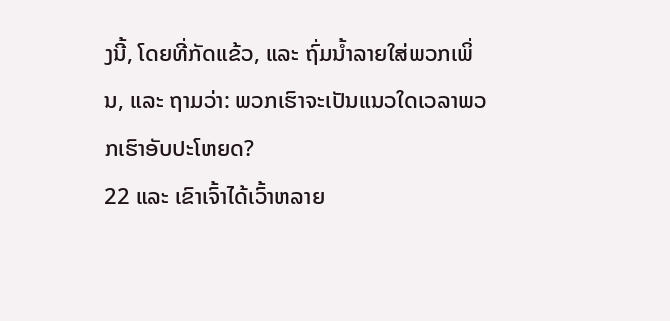ງນີ້, ໂດຍທີ່ກັດແຂ້ວ, ແລະ ຖົ່ມນ້ຳລາຍໃສ່ພວກເພິ່ນ, ແລະ ຖາມວ່າ: ພວກເຮົາຈະເປັນແນວໃດເວລາພວກເຮົາອັບປະໂຫຍດ?
22 ແລະ ເຂົາເຈົ້າໄດ້ເວົ້າຫລາຍ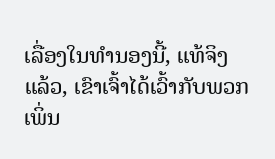ເລື່ອງໃນທຳນອງນີ້, ແທ້ຈິງແລ້ວ, ເຂົາເຈົ້າໄດ້ເວົ້າກັບພວກເພິ່ນ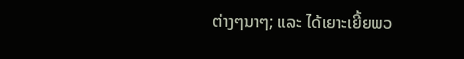ຕ່າງໆນາໆ; ແລະ ໄດ້ເຍາະເຍີ້ຍພວ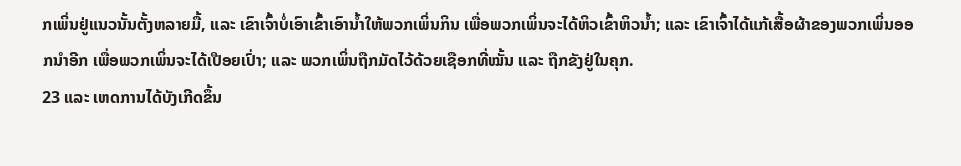ກເພິ່ນຢູ່ແນວນັ້ນຕັ້ງຫລາຍມື້, ແລະ ເຂົາເຈົ້າບໍ່ເອົາເຂົ້າເອົານ້ຳໃຫ້ພວກເພິ່ນກິນ ເພື່ອພວກເພິ່ນຈະໄດ້ຫິວເຂົ້າຫິວນ້ຳ; ແລະ ເຂົາເຈົ້າໄດ້ແກ້ເສື້ອຜ້າຂອງພວກເພິ່ນອອກນຳອີກ ເພື່ອພວກເພິ່ນຈະໄດ້ເປືອຍເປົ່າ; ແລະ ພວກເພິ່ນຖືກມັດໄວ້ດ້ວຍເຊືອກທີ່ໝັ້ນ ແລະ ຖືກຂັງຢູ່ໃນຄຸກ.
23 ແລະ ເຫດການໄດ້ບັງເກີດຂຶ້ນ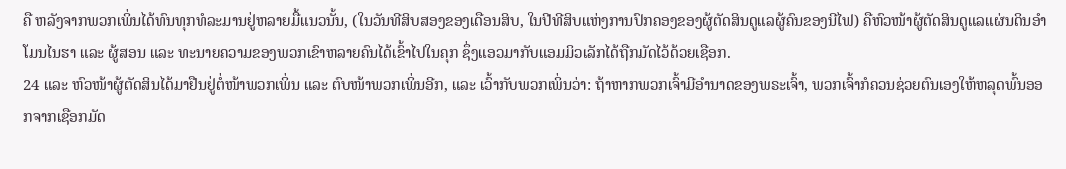ຄື ຫລັງຈາກພວກເພິ່ນໄດ້ທົນທຸກທໍລະມານຢູ່ຫລາຍມື້ແນວນັ້ນ, (ໃນວັນທີສິບສອງຂອງເດືອນສິບ, ໃນປີທີສິບແຫ່ງການປົກຄອງຂອງຜູ້ຕັດສິນດູແລຜູ້ຄົນຂອງນີໄຟ) ຄືຫົວໜ້າຜູ້ຕັດສິນດູແລແຜ່ນດິນອຳໂມນໄນຮາ ແລະ ຜູ້ສອນ ແລະ ທະນາຍຄວາມຂອງພວກເຂົາຫລາຍຄົນໄດ້ເຂົ້າໄປໃນຄຸກ ຊຶ່ງແອວມາກັບແອມມິວເລັກໄດ້ຖືກມັດໄວ້ດ້ວຍເຊືອກ.
24 ແລະ ຫົວໜ້າຜູ້ຕັດສິນໄດ້ມາຢືນຢູ່ຕໍ່ໜ້າພວກເພິ່ນ ແລະ ຕົບໜ້າພວກເພິ່ນອີກ, ແລະ ເວົ້າກັບພວກເພິ່ນວ່າ: ຖ້າຫາກພວກເຈົ້າມີອຳນາດຂອງພຣະເຈົ້າ, ພວກເຈົ້າກໍຄວນຊ່ວຍຕົນເອງໃຫ້ຫລຸດພົ້ນອອກຈາກເຊືອກມັດ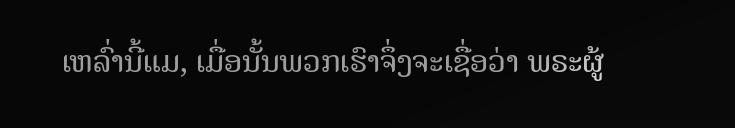ເຫລົ່ານີ້ແມ, ເມື່ອນັ້ນພວກເຮົາຈຶ່ງຈະເຊື່ອວ່າ ພຣະຜູ້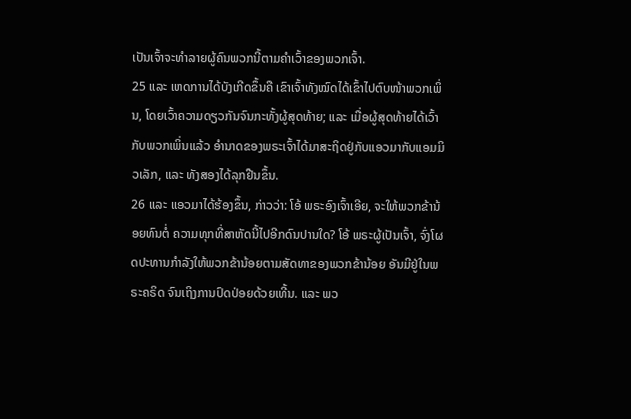ເປັນເຈົ້າຈະທຳລາຍຜູ້ຄົນພວກນີ້ຕາມຄຳເວົ້າຂອງພວກເຈົ້າ.
25 ແລະ ເຫດການໄດ້ບັງເກີດຂຶ້ນຄື ເຂົາເຈົ້າທັງໝົດໄດ້ເຂົ້າໄປຕົບໜ້າພວກເພິ່ນ, ໂດຍເວົ້າຄວາມດຽວກັນຈົນກະທັ້ງຜູ້ສຸດທ້າຍ; ແລະ ເມື່ອຜູ້ສຸດທ້າຍໄດ້ເວົ້າກັບພວກເພິ່ນແລ້ວ ອຳນາດຂອງພຣະເຈົ້າໄດ້ມາສະຖິດຢູ່ກັບແອວມາກັບແອມມິວເລັກ, ແລະ ທັງສອງໄດ້ລຸກຢືນຂຶ້ນ.
26 ແລະ ແອວມາໄດ້ຮ້ອງຂຶ້ນ, ກ່າວວ່າ: ໂອ້ ພຣະອົງເຈົ້າເອີຍ, ຈະໃຫ້ພວກຂ້ານ້ອຍທົນຕໍ່ ຄວາມທຸກທີ່ສາຫັດນີ້ໄປອີກດົນປານໃດ? ໂອ້ ພຣະຜູ້ເປັນເຈົ້າ, ຈົ່ງໂຜດປະທານກຳລັງໃຫ້ພວກຂ້ານ້ອຍຕາມສັດທາຂອງພວກຂ້ານ້ອຍ ອັນມີຢູ່ໃນພຣະຄຣິດ ຈົນເຖິງການປົດປ່ອຍດ້ວຍເທີ້ນ. ແລະ ພວ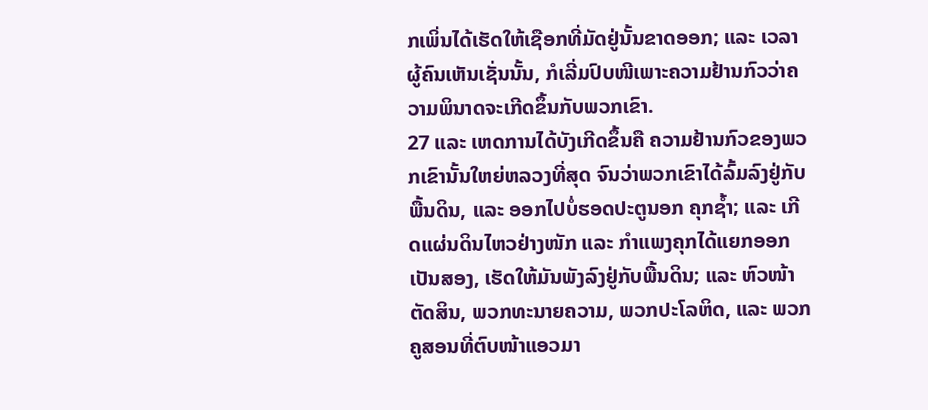ກເພິ່ນໄດ້ເຮັດໃຫ້ເຊືອກທີ່ມັດຢູ່ນັ້ນຂາດອອກ; ແລະ ເວລາຜູ້ຄົນເຫັນເຊັ່ນນັ້ນ, ກໍເລີ່ມປົບໜີເພາະຄວາມຢ້ານກົວວ່າຄວາມພິນາດຈະເກີດຂຶ້ນກັບພວກເຂົາ.
27 ແລະ ເຫດການໄດ້ບັງເກີດຂຶ້ນຄື ຄວາມຢ້ານກົວຂອງພວກເຂົານັ້ນໃຫຍ່ຫລວງທີ່ສຸດ ຈົນວ່າພວກເຂົາໄດ້ລົ້ມລົງຢູ່ກັບພື້ນດິນ, ແລະ ອອກໄປບໍ່ຮອດປະຕູນອກ ຄຸກຊ້ຳ; ແລະ ເກີດແຜ່ນດິນໄຫວຢ່າງໜັກ ແລະ ກຳແພງຄຸກໄດ້ແຍກອອກເປັນສອງ, ເຮັດໃຫ້ມັນພັງລົງຢູ່ກັບພື້ນດິນ; ແລະ ຫົວໜ້າຕັດສິນ, ພວກທະນາຍຄວາມ, ພວກປະໂລຫິດ, ແລະ ພວກຄູສອນທີ່ຕົບໜ້າແອວມາ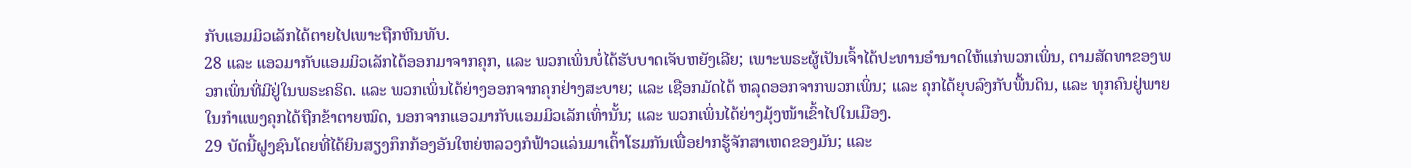ກັບແອມມິວເລັກໄດ້ຕາຍໄປເພາະຖືກຫີນທັບ.
28 ແລະ ແອວມາກັບແອມມິວເລັກໄດ້ອອກມາຈາກຄຸກ, ແລະ ພວກເພິ່ນບໍ່ໄດ້ຮັບບາດເຈັບຫຍັງເລີຍ; ເພາະພຣະຜູ້ເປັນເຈົ້າໄດ້ປະທານອຳນາດໃຫ້ແກ່ພວກເພິ່ນ, ຕາມສັດທາຂອງພວກເພິ່ນທີ່ມີຢູ່ໃນພຣະຄຣິດ. ແລະ ພວກເພິ່ນໄດ້ຍ່າງອອກຈາກຄຸກຢ່າງສະບາຍ; ແລະ ເຊືອກມັດໄດ້ ຫລຸດອອກຈາກພວກເພິ່ນ; ແລະ ຄຸກໄດ້ຍຸບລົງກັບພື້ນດິນ, ແລະ ທຸກຄົນຢູ່ພາຍໃນກຳແພງຄຸກໄດ້ຖືກຂ້າຕາຍໝົດ, ນອກຈາກແອວມາກັບແອມມິວເລັກເທົ່ານັ້ນ; ແລະ ພວກເພິ່ນໄດ້ຍ່າງມຸ້ງໜ້າເຂົ້າໄປໃນເມືອງ.
29 ບັດນີ້ຝູງຊົນໂດຍທີ່ໄດ້ຍິນສຽງກຶກກ້ອງອັນໃຫຍ່ຫລວງກໍຟ້າວແລ່ນມາເຕົ້າໂຮມກັນເພື່ອຢາກຮູ້ຈັກສາເຫດຂອງມັນ; ແລະ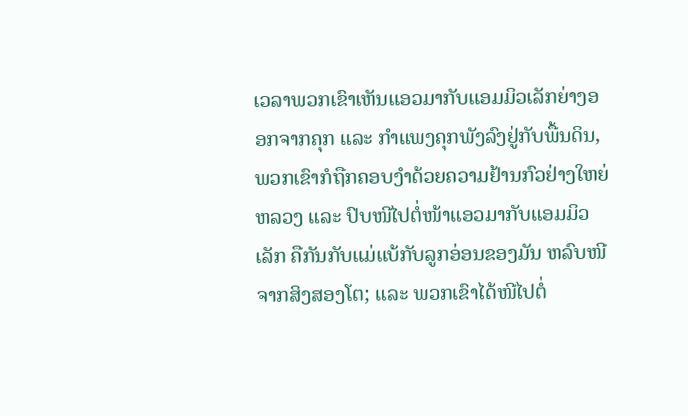ເວລາພວກເຂົາເຫັນແອວມາກັບແອມມິວເລັກຍ່າງອອກຈາກຄຸກ ແລະ ກຳແພງຄຸກພັງລົງຢູ່ກັບພື້ນດິນ, ພວກເຂົາກໍຖືກຄອບງຳດ້ວຍຄວາມຢ້ານກົວຢ່າງໃຫຍ່ຫລວງ ແລະ ປົບໜີໄປຕໍ່ໜ້າແອວມາກັບແອມມິວເລັກ ຄືກັນກັບແມ່ແບ້ກັບລູກອ່ອນຂອງມັນ ຫລົບໜີຈາກສິງສອງໂຕ; ແລະ ພວກເຂົາໄດ້ໜີໄປຕໍ່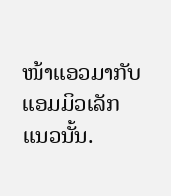ໜ້າແອວມາກັບແອມມິວເລັກແນວນັ້ນ.